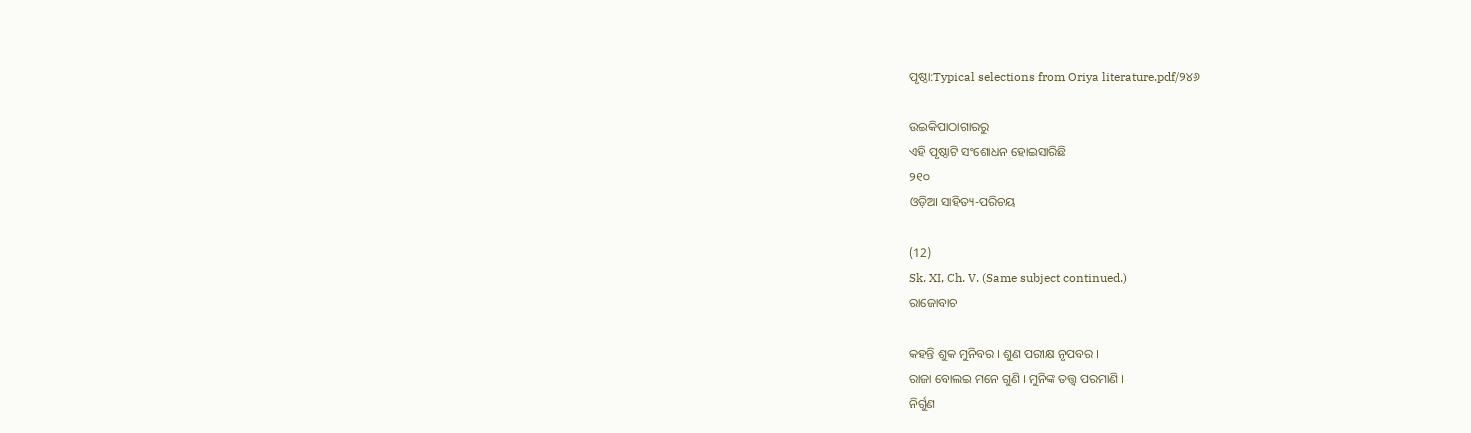ପୃଷ୍ଠା:Typical selections from Oriya literature.pdf/୨୪୬

ଉଇକିପାଠାଗାର‌ରୁ
ଏହି ପୃଷ୍ଠାଟି ସଂଶୋଧନ ହୋଇସାରିଛି
୨୧୦
ଓଡ଼ିଆ ସାହିତ୍ୟ-ପରିଚୟ

(12)
Sk. XI, Ch. V. (Same subject continued.)
ରାଜୋବାଚ

କ‌ହ‌ନ୍ତି ଶୁକ ମୁନିବର । ଶୁଣ ପରୀକ୍ଷ ନୃପବର ।
ରାଜା ବୋଲଇ ମନେ ଗୁଣି । ମୁନିଙ୍କ ତ‌ତ୍ତ୍ୱ ପରମାଣି ।
ନିର୍ଗୁଣ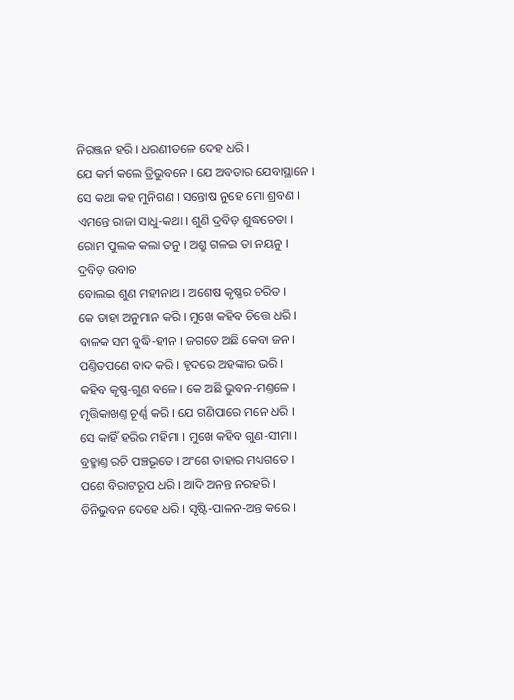ନିରଞ୍ଜନ ହରି । ଧରଣୀତଳେ ଦେହ ଧରି ।
ଯେ କର୍ମ କଲେ ତ୍ରିଭୁବନେ । ଯେ ଅବତାର ଯେବାସ୍ଥାନେ ।
ସେ କ‌ଥା କ‌ହ ମୁନିଗଣ । ସନ୍ତୋଷ ନୁହେ ମୋ ଶ୍ରବଣ ।
ଏମନ୍ତେ ରାଜା ସାଧୁ-କ‌ଥା । ଶୁଣି ଦ୍ରବିଡ଼ ଶୁଦ୍ଧଚେତା ।
ରୋମ ପୁଲକ କଲା ତନୁ । ଅଶ୍ରୁ ଗଳଇ ତା ନୟନୁ ।
ଦ୍ରବିଡ଼ ଉବାଚ
ବୋଲଇ ଶୁଣ ମ‌ହୀନାଥ । ଅଶେଷ କୃଷ୍ଣର ଚରିତ ।
କେ ତାହା ଅନୁମାନ କରି । ମୁଖେ କ‌ହିବ ଚିତ୍ତେ ଧରି ।
ବାଳକ ସମ ବୁଦ୍ଧି-ହୀନ । ଜଗତେ ଅଛି କେବା ଜନ ।
ପଣ୍ତିତପଣେ ବାଦ କରି । ହୃଦରେ ଅହ‌ଙ୍କାର ଭରି ।
କ‌ହିବ କୃଷ୍ଣ-ଗୁଣ ବଳେ । କେ ଅଛି ଭୁବନ-ମଣ୍ତଳେ ।
ମୃତ୍ତିକାଖଣ୍ତ ଚୂର୍ଣ୍ଣ କରି । ଯେ ଗଣିପାରେ ମନେ ଧରି ।
ସେ କାହିଁ ହରିର ମହିମା । ମୁଖେ କ‌ହିବ ଗୁଣ-ସୀମା ।
ବ୍ରହ୍ମାଣ୍ତ ରଚି ପଞ୍ଚଭୂତେ । ଅଂଶେ ତାହାର ମଧ୍ୟଗତେ ।
ପଶେ ବିରାଟରୂପ ଧରି । ଆଦି ଅନନ୍ତ ନରହରି ।
ତିନିଭୁବନ ଦେହେ ଧରି । ସୃଷ୍ଟି-ପାଳନ-ଅନ୍ତ କରେ ।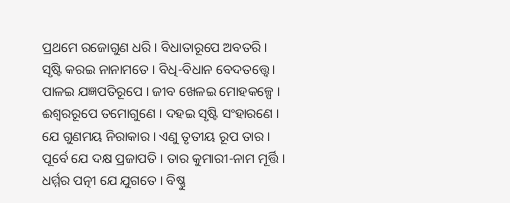ପ୍ରଥମେ ରଜୋଗୁଣ ଧରି । ବିଧାତାରୂପେ ଅବତରି ।
ସୃଷ୍ଟି କରଇ ନାନାମତେ । ବିଧି-ବିଧାନ ବେଦତ‌ତ୍ତ୍ୱେ ।
ପାଳଇ ଯଜ୍ଞପ‌ତିରୂପେ । ଜୀବ ଖେଳଇ ମୋହକଳ୍ପେ ।
ଈଶ୍ୱର‌ରୂପେ ତମୋଗୁଣେ । ଦ‌ହଇ ସୃଷ୍ଟି ସଂହାରଣେ ।
ଯେ ଗୁଣମୟ ନିରାକାର । ଏଣୁ ତୃତୀୟ ରୂପ ତାର ।
ପୂର୍ବେ ଯେ ଦକ୍ଷ ପ୍ରଜାପ‌ତି । ତାର କୁମାରୀ-ନାମ ମୂର୍ତ୍ତି ।
ଧର୍ମ୍ମର ପ‌ତ୍ନୀ ଯେ ଯୁଗତେ । ବିଷ୍ଣୁ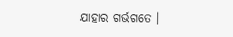ଯାହାର ଗର୍ଭଗ‌ତେ ।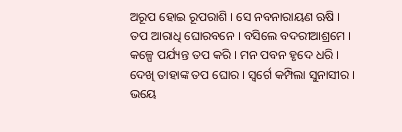ଅରୂପ ହୋଇ ରୂପରାଶି । ସେ ନ‌ବନାରାୟଣ ଋଷି ।
ତପ ଆରାଧି ଘୋରବ‌ନେ । ବସିଲେ ବଦରୀଆଶ୍ରମେ ।
କଳ୍ପେ ପର୍ଯ୍ୟନ୍ତ ତପ କରି । ମନ ପବ‌ନ ହୃଦେ ଧରି ।
ଦେଖି ତାହାଙ୍କ ତପ ଘୋର । ସ୍ୱର୍ଗେ କମ୍ପିଲା ସୁନାସୀର ।
ଭୟେ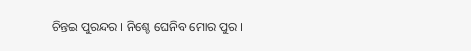ଚିନ୍ତଇ ପୁରନ୍ଦର । ନିଶ୍ଚେ ଘେନିବ ମୋର ପୁର ।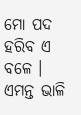ମୋ ପଦ ହରିବ ଏ ବଳେ । ଏମନ୍ତ ଭାଳି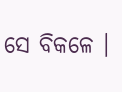ସେ ବିକଳେ ।